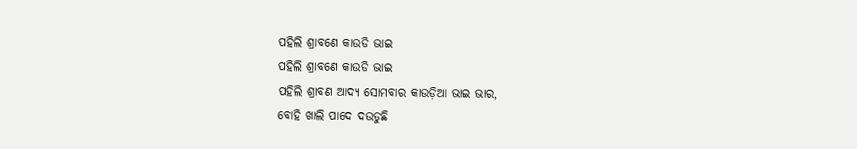ପହିଲି ଶ୍ରାବଣେ କାଉଡି ଭାଇ
ପହିଲି ଶ୍ରାବଣେ କାଉଡି ଭାଇ
ପହିଲି ଶ୍ରାବଣ ଆଦ୍ୟ ସୋମବାର କାଉଡ଼ିଆ ଭାଇ ଭାର,
ବୋହି ଖାଲି ପାଦେ ଦଉଡୁଛି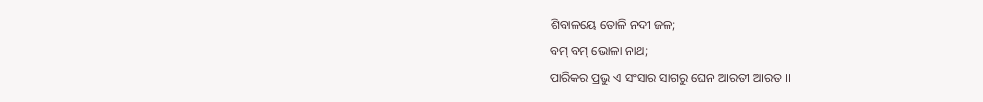ଶିବାଳୟେ ତୋଳି ନଦୀ ଜଳ;
ବମ୍ ବମ୍ ଭୋଳା ନାଥ;
ପାରିକର ପ୍ରଭୁ ଏ ସଂସାର ସାଗରୁ ଘେନ ଆରତୀ ଆରତ ।।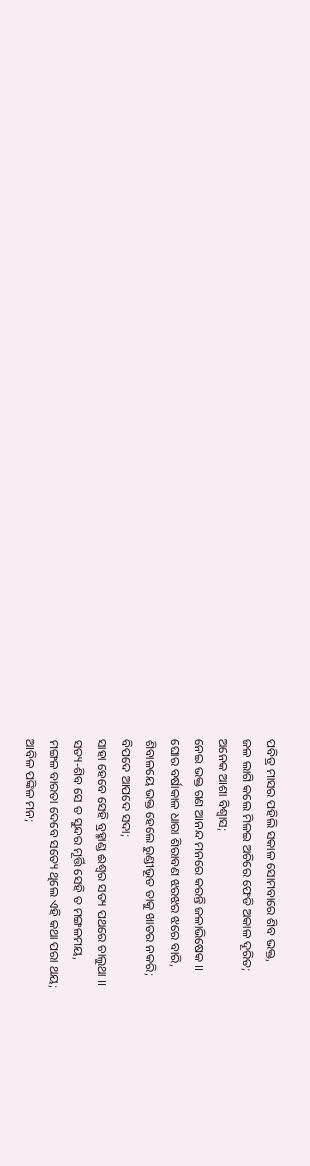ପବିତ୍ର ମାସର ପହିଲି ସକାଳ ସୋମବାରେ ଶିବ ଭକ୍ତ,
ଜଳ ଲାଗି କଲେ ମିଳଇ ଅଚିରେ ଫେଡି ଅକାଳ ଦୂରିତ;
ଅନେକ ଆଶା ବିଶ୍ଵାସ;
ନେଇ ଭକ୍ତ ଗଣ ଆନନ୍ଦ ମନରେ କରନ୍ତି ଜଳାଭିଷେକ ।।
ଘୋର ବର୍ଷାକାଳ ଧାରା ଶିରାବଣ ଝରଝର ଝରେ ବାରି,
ଶିବାଳୟେ ଭକ୍ତ ହେଲେ ରୁଣ୍ଡୀଭୂତ ତାକୁ ଖାତର ନକରି;
ବିପଦେ ଆପଦେ ସଦା;
ସାହା ହେବେ ସେହି ବ୍ରହ୍ମାଣ୍ଡ ଈଶ୍ଵର ସତ୍ୟ ପଥରେ ଚାଲୁଥା ।।
ସତ୍ୟ-ଶିବ ସେ ତ ସୁନ୍ଦର ମୂର୍ତ୍ତି ସେହି ତ ମଙ୍ଗଳମୟ,
ମଙ୍ଗଳ ବାରତା ଦେବେ ସତ୍ୟେ ଥିଲେ ଏହି କଥା ପରା ଥୟ;
ଆବିଳ ପଙ୍କିଳ ମନ;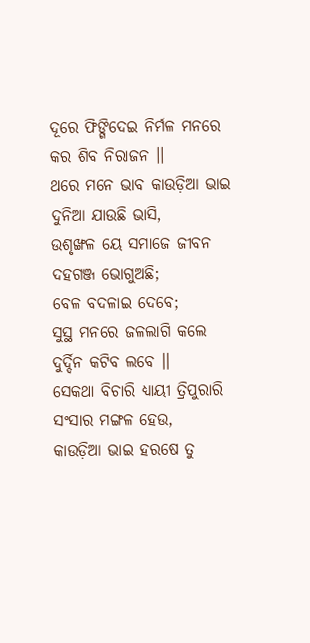ଦୂରେ ଫିଙ୍ଗିଦେଇ ନିର୍ମଳ ମନରେ କର ଶିବ ନିରାଜନ ।।
ଥରେ ମନେ ଭାବ କାଉଡ଼ିଆ ଭାଇ ଦୁନିଆ ଯାଉଛି ଭାସି,
ଉଶୃଙ୍ଖଳ ୟେ ସମାଜେ ଜୀବନ ଦହଗଞ୍ଜ ଭୋଗୁଅଛି;
ବେଳ ବଦଳାଇ ଦେବେ;
ସୁସ୍ଥ ମନରେ ଜଳଲାଗି କଲେ ଦୁର୍ଦ୍ଦିନ କଟିବ ଲବେ ।।
ସେକଥା ବିଚାରି ଧ୍ୟାୟୀ ତ୍ରିପୁରାରି ସଂସାର ମଙ୍ଗଳ ହେଉ,
କାଉଡ଼ିଆ ଭାଇ ହରଷେ ତୁ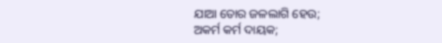ଯାଆ ତୋର ଜଳଲାଗି ହେଉ;
ଅକର୍ମ କର୍ମ ଦାୟକ;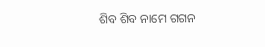ଶିବ ଶିବ ନାମେ ଗଗନ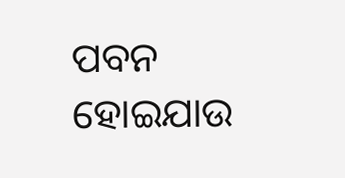ପବନ ହୋଇଯାଉ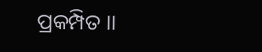ପ୍ରକମ୍ପିତ ।।